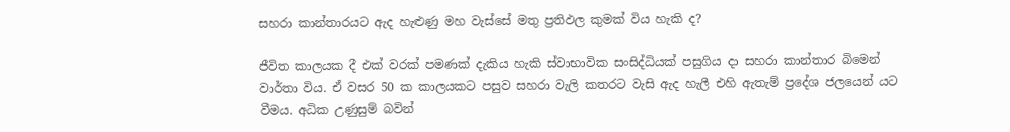සහරා කාන්තාරයට ඇද හැළුණු මහ වැස්සේ මතු ප්‍රතිඵල කුමක් විය හැකි ද?

ජීවිත කාලයක දී එක් වරක් පමණක් දැකිය හැකි ස්වාභාවික සංසිද්ධියක් පසුගිය දා සහරා කාන්තාර බිමෙන් වාර්තා විය. ඒ වසර 50 ක කාලයකට පසුව සහරා වැලි කතරට වැසි ඇද හැලී එහි ඇතැම් ප්‍රදේශ ජලයෙන් යට වීමය. අධික උණුසුම් බවින්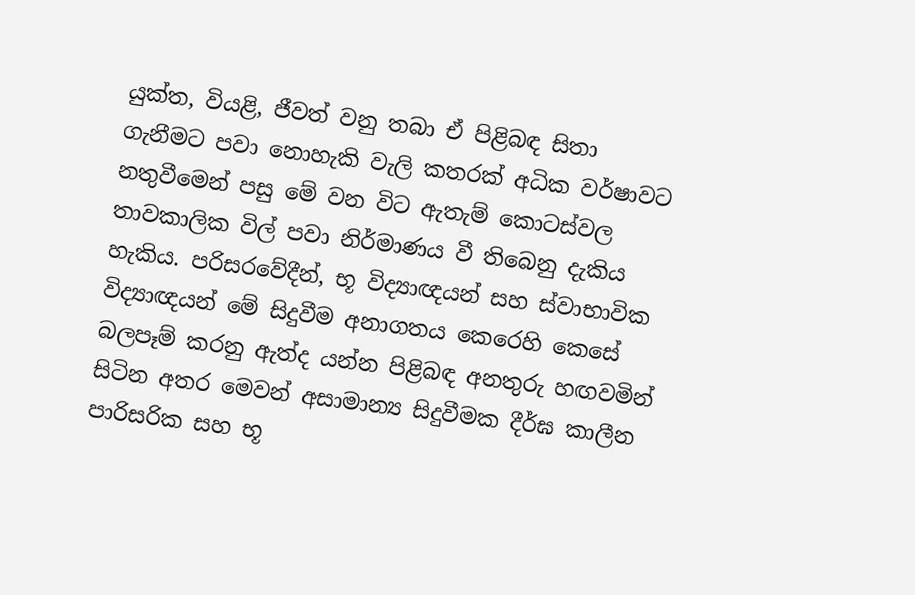යුක්ත, වියළි, ජීවත් වනු තබා ඒ පිළිබඳ සිතා ගැනීමට පවා නොහැකි වැලි කතරක් අධික වර්ෂාවට නතුවීමෙන් පසු මේ වන විට ඇතැම් කොටස්වල තාවකාලික විල් පවා නිර්මාණය වී තිබෙනු දැකිය හැකිය. පරිසරවේදීන්, භූ විද්‍යාඥයන් සහ ස්වාභාවික විද්‍යාඥයන් මේ සිදුවීම අනාගතය කෙරෙහි කෙසේ බලපෑම් කරනු ඇත්ද යන්න පිළිබඳ අනතුරු හඟවමින් සිටින අතර මෙවන් අසාමාන්‍ය සිදුවීමක දීර්ඝ කාලීන පාරිසරික සහ භූ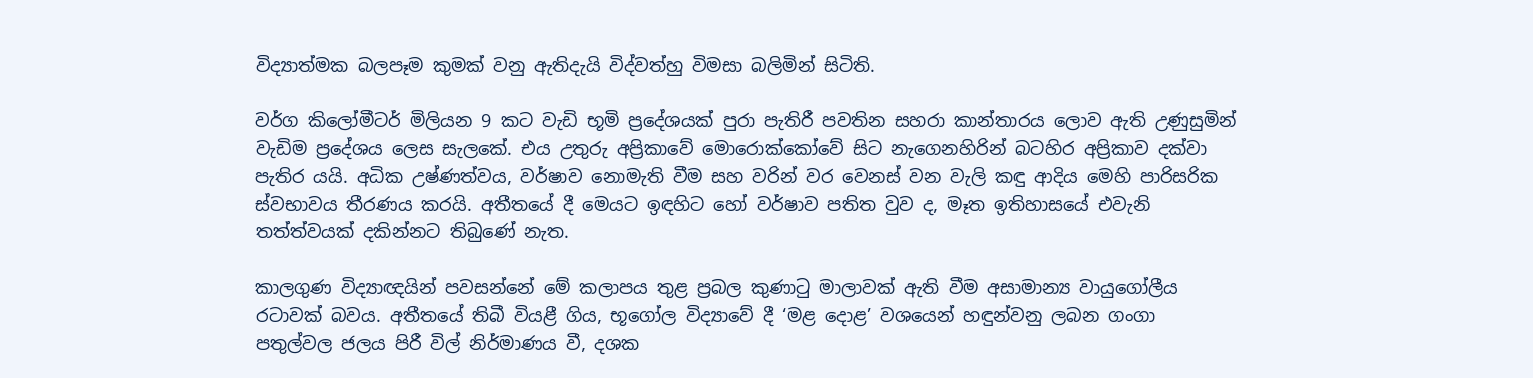විද්‍යාත්මක බලපෑම කුමක් වනු ඇතිදැයි විද්වත්හු විමසා බලිමින් සිටිති.

වර්ග කිලෝමීටර් මිලියන 9 කට වැඩි භූමි ප්‍රදේශයක් පුරා පැතිරී පවතින සහරා කාන්තාරය ලොව ඇති උණුසුමින් වැඩිම ප්‍රදේශය ලෙස සැලකේ. එය උතුරු අප්‍රිකාවේ මොරොක්කෝවේ සිට නැගෙනහිරින් බටහිර අප්‍රිකාව දක්වා පැතිර යයි. අධික උෂ්ණත්වය, වර්ෂාව නොමැති වීම සහ වරින් වර වෙනස් වන වැලි කඳු ආදිය මෙහි පාරිසරික ස්වභාවය තීරණය කරයි. අතීතයේ දී මෙයට ඉඳහිට හෝ වර්ෂාව පතිත වුව ද, මෑත ඉතිහාසයේ එවැනි තත්ත්වයක් දකින්නට තිබුණේ නැත.

කාලගුණ විද්‍යාඥයින් පවසන්නේ මේ කලාපය තුළ ප්‍රබල කුණාටු මාලාවක් ඇති වීම අසාමාන්‍ය වායුගෝලීය රටාවක් බවය. අතීතයේ තිබී වියළී ගිය, භූගෝල විද්‍යාවේ දී ‘මළ දොළ’ වශයෙන් හඳුන්වනු ලබන ගංගා පතුල්වල ජලය පිරී විල් නිර්මාණය වී, දශක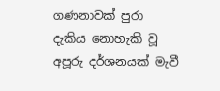ගණනාවක් පුරා දැකිය නොහැකි වූ අපූරු දර්ශනයක් මැවී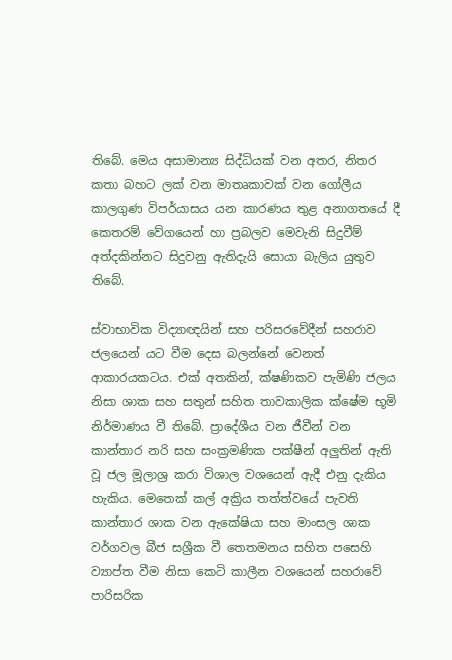තිබේ. මෙය අසාමාන්‍ය සිද්ධියක් වන අතර, නිතර කතා බහට ලක් වන මාතෘකාවක් වන ගෝලීය කාලගුණ විපර්යාසය යන කාරණය තුළ අනාගතයේ දී කෙතරම් වේගයෙන් හා ප්‍රබලව මෙවැනි සිදුවීම් අත්දකින්නට සිදුවනු ඇතිදැයි සොයා බැලිය යුතුව තිබේ.

ස්වාභාවික විද්‍යාඥයින් සහ පරිසරවේදීන් සහරාව ජලයෙන් යට වීම දෙස බලන්නේ වෙනත් ආකාරයකටය. එක් අතකින්, ක්ෂණිකව පැමිණි ජලය නිසා ශාක සහ සතුන් සහිත තාවකාලික ක්ෂේම භූමි නිර්මාණය වී තිබේ. ප්‍රාදේශීය වන ජීවීන් වන කාන්තාර නරි සහ සංක්‍රමණික පක්ෂීන් අලුතින් ඇති වූ ජල මූලාශ්‍ර කරා විශාල වශයෙන් ඇදී එනු දැකිය හැකිය. මෙතෙක් කල් අක්‍රිය තත්ත්වයේ පැවති කාන්තාර ශාක වන ඇකේෂියා සහ මාංසල ශාක වර්ගවල බීජ සශ්‍රීක වී තෙතමනය සහිත පසෙහි ව්‍යාප්ත වීම නිසා කෙටි කාලීන වශයෙන් සහරාවේ පාරිසරික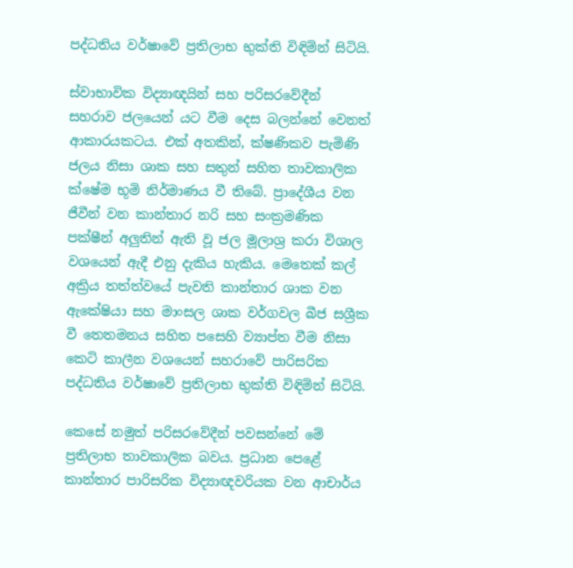පද්ධතිය වර්ෂාවේ ප්‍රතිලාභ භුක්ති විඳිමින් සිටියි.

ස්වාභාවික විද්‍යාඥයින් සහ පරිසරවේදීන් සහරාව ජලයෙන් යට වීම දෙස බලන්නේ වෙනත් ආකාරයකටය. එක් අතකින්, ක්ෂණිකව පැමිණි ජලය නිසා ශාක සහ සතුන් සහිත තාවකාලික ක්ෂේම භූමි නිර්මාණය වී තිබේ. ප්‍රාදේශීය වන ජීවීන් වන කාන්තාර නරි සහ සංක්‍රමණික පක්ෂීන් අලුතින් ඇති වූ ජල මූලාශ්‍ර කරා විශාල වශයෙන් ඇදී එනු දැකිය හැකිය. මෙතෙක් කල් අක්‍රිය තත්ත්වයේ පැවති කාන්තාර ශාක වන ඇකේෂියා සහ මාංසල ශාක වර්ගවල බීජ සශ්‍රීක වී තෙතමනය සහිත පසෙහි ව්‍යාප්ත වීම නිසා කෙටි කාලීන වශයෙන් සහරාවේ පාරිසරික පද්ධතිය වර්ෂාවේ ප්‍රතිලාභ භුක්ති විඳිමින් සිටියි.

කෙසේ නමුත් පරිසරවේදීන් පවසන්නේ මේ ප්‍රතිලාභ තාවකාලික බවය. ප්‍රධාන පෙළේ කාන්තාර පාරිසරික විද්‍යාඥවරියක වන ආචාර්ය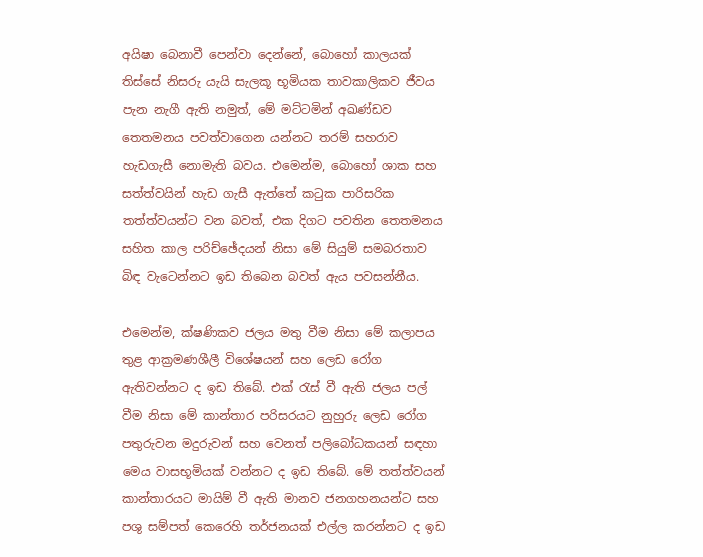අයිෂා බෙනාවී පෙන්වා දෙන්නේ, බොහෝ කාලයක් තිස්සේ නිසරු යැයි සැලකූ භූමියක තාවකාලිකව ජීවය පැන නැගී ඇති නමුත්, මේ මට්ටමින් අඛණ්ඩව තෙතමනය පවත්වාගෙන යන්නට තරම් සහරාව හැඩගැසී නොමැති බවය. එමෙන්ම, බොහෝ ශාක සහ සත්ත්වයින් හැඩ ගැසී ඇත්තේ කටුක පාරිසරික තත්ත්වයන්ට වන බවත්, එක දිගට පවතින තෙතමනය සහිත කාල පරිච්ඡේදයන් නිසා මේ සියුම් සමබරතාව බිඳ වැටෙන්නට ඉඩ තිබෙන බවත් ඇය පවසන්නීය.

එමෙන්ම, ක්ෂණිකව ජලය මතු වීම නිසා මේ කලාපය තුළ ආක්‍රමණශීලී විශේෂයන් සහ ලෙඩ රෝග ඇතිවන්නට ද ඉඩ තිබේ. එක් රැස් වී ඇති ජලය පල් වීම නිසා මේ කාන්තාර පරිසරයට නුහුරු ලෙඩ රෝග පතුරුවන මදුරුවන් සහ වෙනත් පලිබෝධකයන් සඳහා මෙය වාසභූමියක් වන්නට ද ඉඩ තිබේ. මේ තත්ත්වයන් කාන්තාරයට මායිම් වී ඇති මානව ජනගහනයන්ට සහ පශු සම්පත් කෙරෙහි තර්ජනයක් එල්ල කරන්නට ද ඉඩ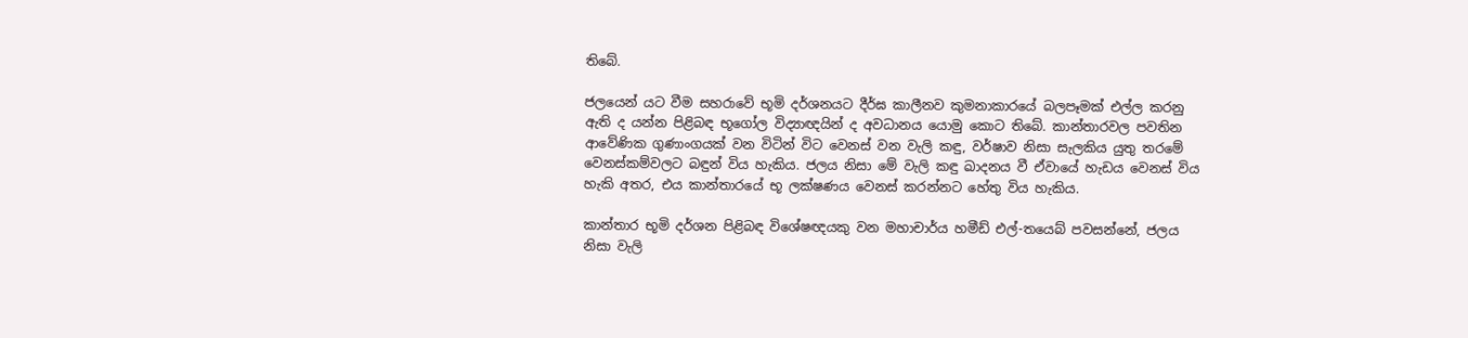තිබේ.

ජලයෙන් යට වීම සහරාවේ භූමි දර්ශනයට දීර්ඝ කාලීනව කුමනාකාරයේ බලපෑමක් එල්ල කරනු ඇති ද යන්න පිළිබඳ භූගෝල විද්‍යාඥයින් ද අවධානය යොමු කොට තිබේ. කාන්තාරවල පවතින ආවේණික ගුණාංගයක් වන විටින් විට වෙනස් වන වැලි කඳු, වර්ෂාව නිසා සැලකිය යුතු තරමේ වෙනස්කම්වලට බඳුන් විය හැකිය. ජලය නිසා මේ වැලි කඳු ඛාදනය වී ඒවායේ හැඩය වෙනස් විය හැකි අතර, එය කාන්තාරයේ භූ ලක්ෂණය වෙනස් කරන්නට හේතු විය හැකිය.

කාන්තාර භූමි දර්ශන පිළිබඳ විශේෂඥයකු වන මහාචාර්ය හමීඩ් එල්-තයෙබ් පවසන්නේ, ජලය නිසා වැලි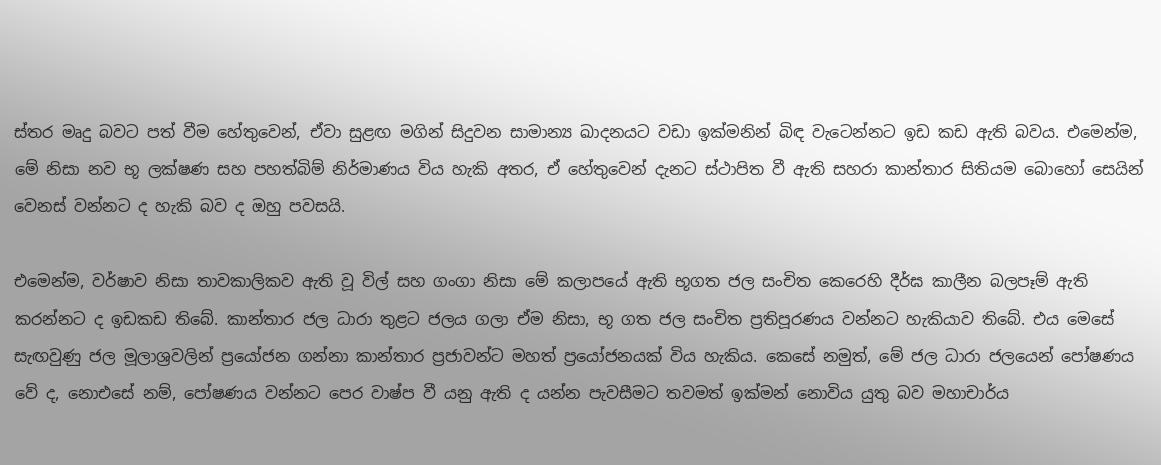ස්තර මෘදු බවට පත් වීම හේතුවෙන්, ඒවා සුළඟ මගින් සිදුවන සාමාන්‍ය ඛාදනයට වඩා ඉක්මනින් බිඳ වැටෙන්නට ඉඩ කඩ ඇති බවය. එමෙන්ම, මේ නිසා නව භූ ලක්ෂණ සහ පහත්බිම් නිර්මාණය විය හැකි අතර, ඒ හේතුවෙන් දැනට ස්ථාපිත වී ඇති සහරා කාන්තාර සිතියම බොහෝ සෙයින් වෙනස් වන්නට ද හැකි බව ද ඔහු පවසයි.

එමෙන්ම, වර්ෂාව නිසා තාවකාලිකව ඇති වූ විල් සහ ගංගා නිසා මේ කලාපයේ ඇති භූගත ජල සංචිත කෙරෙහි දීර්ඝ කාලීන බලපෑම් ඇති කරන්නට ද ඉඩකඩ තිබේ. කාන්තාර ජල ධාරා තුළට ජලය ගලා ඒම නිසා, භූ ගත ජල සංචිත ප්‍රතිපූරණය වන්නට හැකියාව තිබේ. එය මෙසේ සැඟවුණු ජල මූලාශ්‍රවලින් ප්‍රයෝජන ගන්නා කාන්තාර ප්‍රජාවන්ට මහත් ප්‍රයෝජනයක් විය හැකිය. කෙසේ නමුත්, මේ ජල ධාරා ජලයෙන් පෝෂණය වේ ද, නොඑසේ නම්, පෝෂණය වන්නට පෙර වාෂ්ප වී යනු ඇති ද යන්න පැවසීමට තවමත් ඉක්මන් නොවිය යුතු බව මහාචාර්ය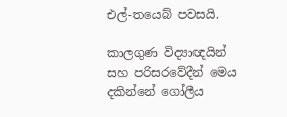එල්-තයෙබ් පවසයි.

කාලගුණ විද්‍යාඥයින් සහ පරිසරවේදීන් මෙය දකින්නේ ගෝලීය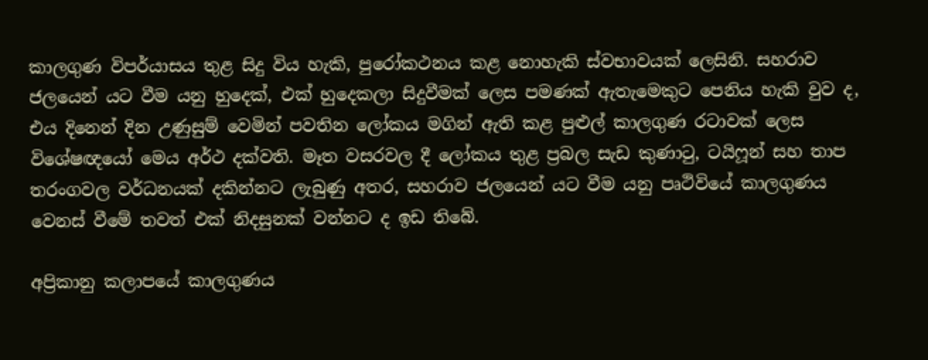කාලගුණ විපර්යාසය තුළ සිදු විය හැකි, පුරෝකථනය කළ නොහැකි ස්වභාවයක් ලෙසිනි. සහරාව ජලයෙන් යට වීම යනු හුදෙක්, එක් හුදෙකලා සිදුවීමක් ලෙස පමණක් ඇතැමෙකුට පෙනිය හැකි වුව ද, එය දිනෙන් දින උණුසුම් වෙමින් පවතින ලෝකය මගින් ඇති කළ පුළුල් කාලගුණ රටාවක් ලෙස විශේෂඥයෝ මෙය අර්ථ දක්වති. මෑත වසරවල දී ලෝකය තුළ ප්‍රබල සැඩ කුණාටු, ටයිෆූන් සහ තාප තරංගවල වර්ධනයක් දකින්නට ලැබුණු අතර, සහරාව ජලයෙන් යට වීම යනු පෘථිවියේ කාලගුණය වෙනස් වීමේ තවත් එක් නිදසුනක් වන්නට ද ඉඩ තිබේ.

අප්‍රිකානු කලාපයේ කාලගුණය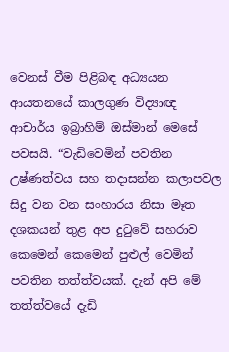වෙනස් වීම පිළිබඳ අධ්‍යයන ආයතනයේ කාලගුණ විද්‍යාඥ ආචාර්ය ඉබ්‍රාහිම් ඔස්මාන් මෙසේ පවසයි. “වැඩිවෙමින් පවතින උෂ්ණත්වය සහ තදාසන්න කලාපවල සිදු වන වන සංහාරය නිසා මෑත දශකයන් තුළ අප දුටුවේ සහරාව කෙමෙන් කෙමෙන් පුළුල් වෙමින් පවතින තත්ත්වයක්. දැන් අපි මේ තත්ත්වයේ දැඩි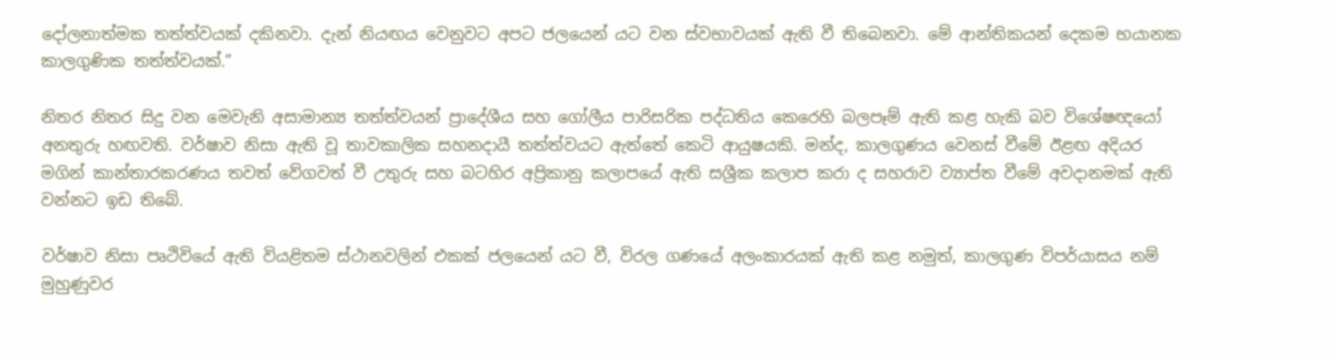දෝලනාත්මක තත්ත්වයක් දකිනවා. දැන් නියඟය වෙනුවට අපට ජලයෙන් යට වන ස්වභාවයක් ඇති වී තිබෙනවා. මේ ආන්තිකයන් දෙකම භයානක කාලගුණික තත්ත්වයක්.”

නිතර නිතර සිදු වන මෙවැනි අසාමාන්‍ය තත්ත්වයන් ප්‍රාදේශීය සහ ගෝලීය පාරිසරික පද්ධතිය කෙරෙහි බලපෑම් ඇති කළ හැකි බව විශේෂඥයෝ අනතුරු හඟවති. වර්ෂාව නිසා ඇති වූ තාවකාලික සහනදායී තත්ත්වයට ඇත්තේ කෙටි ආයුෂයකි. මන්ද, කාලගුණය වෙනස් වීමේ ඊළඟ අදියර මගින් කාන්තාරකරණය තවත් වේගවත් වී උතුරු සහ බටහිර අප්‍රිකානු කලාපයේ ඇති සශ්‍රීක කලාප කරා ද සහරාව ව්‍යාප්ත වීමේ අවදානමක් ඇති වන්නට ඉඩ තිබේ.

වර්ෂාව නිසා පෘථිවියේ ඇති වියළිතම ස්ථානවලින් එකක් ජලයෙන් යට වී, විරල ගණයේ අලංකාරයක් ඇති කළ නමුත්, කාලගුණ විපර්යාසය නම් මුහුණුවර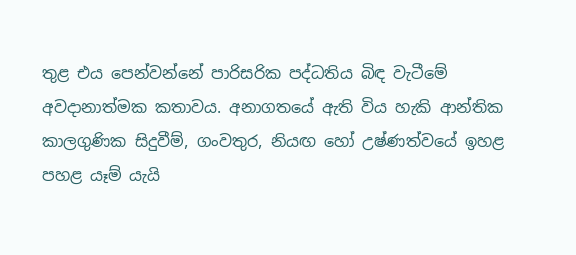තුළ එය පෙන්වන්නේ පාරිසරික පද්ධතිය බිඳ වැටීමේ අවදානාත්මක කතාවය. අනාගතයේ ඇති විය හැකි ආන්තික කාලගුණික සිදුවීම්, ගංවතුර, නියඟ හෝ උෂ්ණත්වයේ ඉහළ පහළ යෑම් යැයි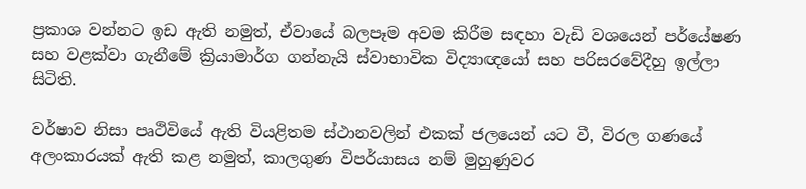ප්‍රකාශ වන්නට ඉඩ ඇති නමුත්, ඒවායේ බලපෑම අවම කිරීම සඳහා වැඩි වශයෙන් පර්යේෂණ සහ වළක්වා ගැනීමේ ක්‍රියාමාර්ග ගන්නැයි ස්වාභාවික විද්‍යාඥයෝ සහ පරිසරවේදීහු ඉල්ලා සිටිති.

වර්ෂාව නිසා පෘථිවියේ ඇති වියළිතම ස්ථානවලින් එකක් ජලයෙන් යට වී, විරල ගණයේ අලංකාරයක් ඇති කළ නමුත්, කාලගුණ විපර්යාසය නම් මුහුණුවර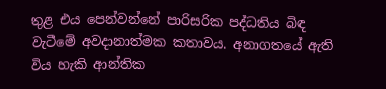තුළ එය පෙන්වන්නේ පාරිසරික පද්ධතිය බිඳ වැටීමේ අවදානාත්මක කතාවය. අනාගතයේ ඇති විය හැකි ආන්තික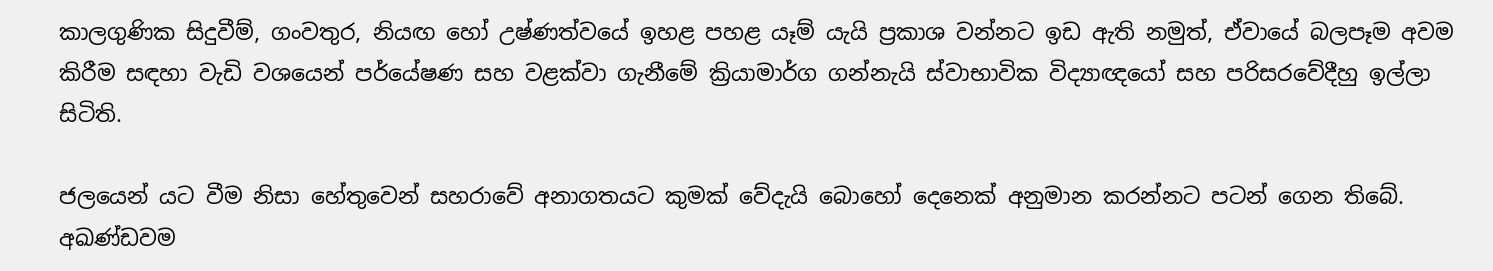කාලගුණික සිදුවීම්, ගංවතුර, නියඟ හෝ උෂ්ණත්වයේ ඉහළ පහළ යෑම් යැයි ප්‍රකාශ වන්නට ඉඩ ඇති නමුත්, ඒවායේ බලපෑම අවම කිරීම සඳහා වැඩි වශයෙන් පර්යේෂණ සහ වළක්වා ගැනීමේ ක්‍රියාමාර්ග ගන්නැයි ස්වාභාවික විද්‍යාඥයෝ සහ පරිසරවේදීහු ඉල්ලා සිටිති.

ජලයෙන් යට වීම නිසා හේතුවෙන් සහරාවේ අනාගතයට කුමක් වේදැයි බොහෝ දෙනෙක් අනුමාන කරන්නට පටන් ගෙන තිබේ. අඛණ්ඩවම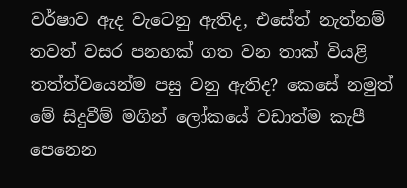වර්ෂාව ඇද වැටෙනු ඇතිද, එසේත් නැත්නම් තවත් වසර පනහක් ගත වන තාක් වියළි තත්ත්වයෙන්ම පසු වනු ඇතිද? කෙසේ නමුත් මේ සිදුවීම් මගින් ලෝකයේ වඩාත්ම කැපී පෙනෙන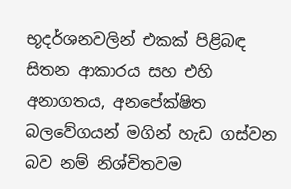භූදර්ශනවලින් එකක් පිළිබඳ සිතන ආකාරය සහ එහි අනාගතය, අනපේක්ෂිත බලවේගයන් මගින් හැඩ ගස්වන බව නම් නිශ්චිතවම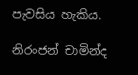පැවසිය හැකිය.

නිරංජන් චාමින්ද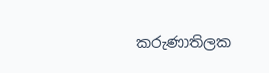කරුණාතිලක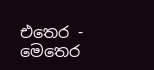එතෙර - මෙතෙර